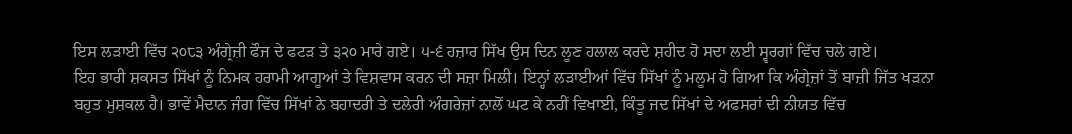ਇਸ ਲੜਾਈ ਵਿੱਚ ੨੦੮੩ ਅੰਗ੍ਰੇਜ਼ੀ ਫੌਜ ਦੇ ਫਟੜ ਤੇ ੩੨੦ ਮਾਰੇ ਗਏ। ੫-੬ ਹਜ਼ਾਰ ਸਿੱਖ ਉਸ ਦਿਨ ਲੂਣ ਹਲਾਲ ਕਰਦੇ ਸ਼ਹੀਦ ਹੋ ਸਦਾ ਲਈ ਸ੍ਵਰਗਾਂ ਵਿੱਚ ਚਲੇ ਗਏ।
ਇਹ ਭਾਰੀ ਸ਼ਕਸਤ ਸਿੱਖਾਂ ਨੂੰ ਨਿਮਕ ਹਰਾਮੀ ਆਗੂਆਂ ਤੇ ਵਿਸ਼ਵਾਸ ਕਰਨ ਦੀ ਸਜ਼ਾ ਮਿਲੀ। ਇਨ੍ਹਾਂ ਲੜਾਈਆਂ ਵਿੱਚ ਸਿੱਖਾਂ ਨੂੰ ਮਲੂਮ ਹੋ ਗਿਆ ਕਿ ਅੰਗ੍ਰੇਜ਼ਾਂ ਤੋਂ ਬਾਜ਼ੀ ਜਿੱਤ ਖੜਨਾ ਬਹੁਤ ਮੁਸ਼ਕਲ ਹੈ। ਭਾਵੇਂ ਮੈਦਾਨ ਜੰਗ ਵਿੱਚ ਸਿੱਖਾਂ ਨੇ ਬਹਾਦਰੀ ਤੇ ਦਲੇਰੀ ਅੰਗਰੇਜ਼ਾਂ ਨਾਲੋਂ ਘਟ ਕੇ ਨਹੀਂ ਵਿਖਾਈ, ਕਿੰਤੂ ਜਦ ਸਿੱਖਾਂ ਦੇ ਅਫਸਰਾਂ ਦੀ ਨੀਯਤ ਵਿੱਚ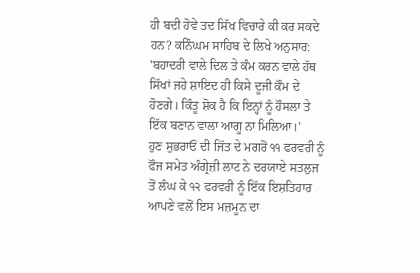ਹੀ ਬਦੀ ਹੋਵੇ ਤਦ ਸਿੱਖ ਵਿਚਾਰੇ ਕੀ ਕਰ ਸਕਦੇ ਹਨ? ਕਨਿੰਘਮ ਸਾਹਿਬ ਦੇ ਲਿਖੇ ਅਨੁਸਾਰ:
'ਬਹਾਦਰੀ ਵਾਲੇ ਦਿਲ ਤੇ ਕੰਮ ਕਰਨ ਵਾਲੇ ਹੱਥ ਸਿੱਖਾਂ ਜਹੇ ਸ਼ਾਇਦ ਹੀ ਕਿਸੇ ਦੂਜੀ ਕੌਮ ਦੇ ਹੋਣਗੇ। ਕਿੰਤੂ ਸ਼ੋਕ ਹੈ ਕਿ ਇਨ੍ਹਾਂ ਨੂੰ ਹੌਸਲਾ ਤੇ ਇੱਕ ਬਣਾਨ ਵਾਲਾ ਆਗੂ ਨਾ ਮਿਲਿਆ।'
ਹੁਣ ਸੁਭਰਾਓਂ ਦੀ ਜਿੱਤ ਦੇ ਮਗਰੋਂ ੧੧ ਫਰਵਰੀ ਨੂੰ ਫੌਜ ਸਮੇਤ ਅੰਗ੍ਰੇਜ਼ੀ ਲਾਟ ਨੇ ਦਰਯਾਏ ਸਤਲੁਜ ਤੋਂ ਲੰਘ ਕੇ ੧੨ ਫਰਵਰੀ ਨੂੰ ਇੱਕ ਇਸ਼ਤਿਹਾਰ ਆਪਣੇ ਵਲੋਂ ਇਸ ਮਜ਼ਮੂਨ ਦਾ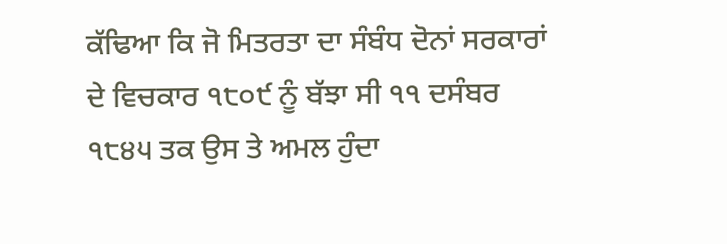ਕੱਢਿਆ ਕਿ ਜੋ ਮਿਤਰਤਾ ਦਾ ਸੰਬੰਧ ਦੋਨਾਂ ਸਰਕਾਰਾਂ ਦੇ ਵਿਚਕਾਰ ੧੮੦੯ ਨੂੰ ਬੱਝਾ ਸੀ ੧੧ ਦਸੰਬਰ ੧੮੪੫ ਤਕ ਉਸ ਤੇ ਅਮਲ ਹੁੰਦਾ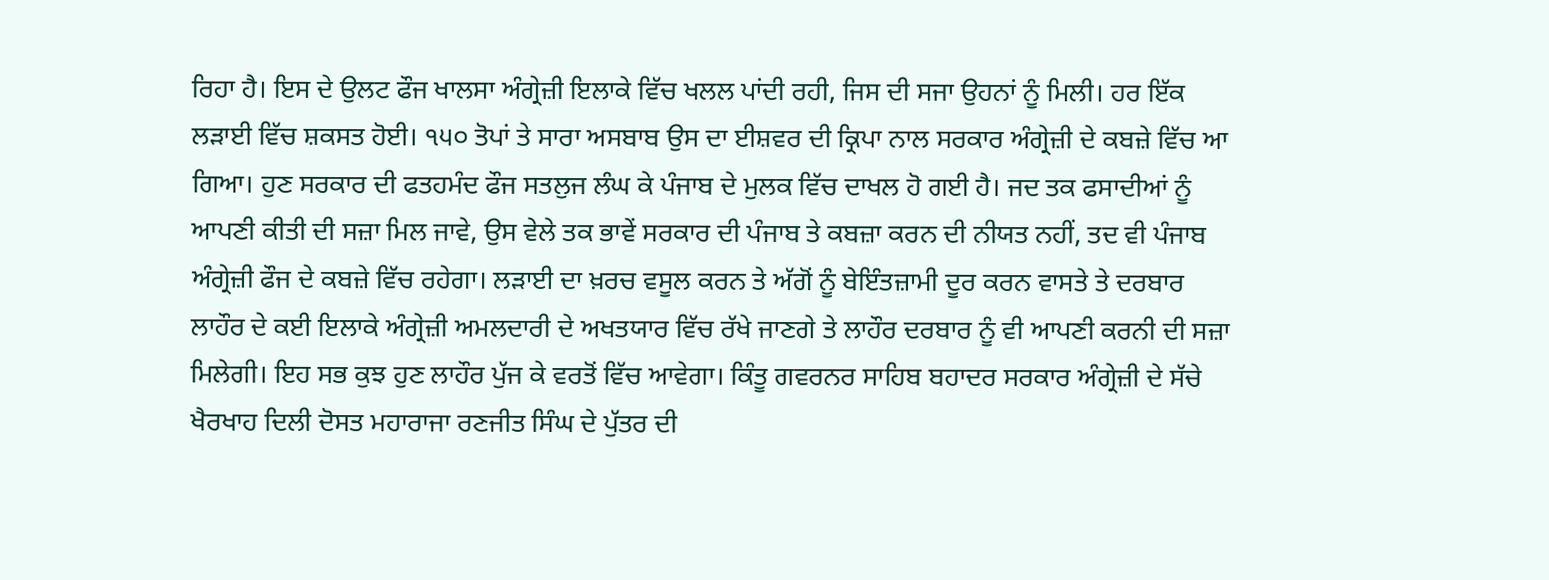ਰਿਹਾ ਹੈ। ਇਸ ਦੇ ਉਲਟ ਫੌਜ ਖਾਲਸਾ ਅੰਗ੍ਰੇਜ਼ੀ ਇਲਾਕੇ ਵਿੱਚ ਖਲਲ ਪਾਂਦੀ ਰਹੀ, ਜਿਸ ਦੀ ਸਜਾ ਉਹਨਾਂ ਨੂੰ ਮਿਲੀ। ਹਰ ਇੱਕ ਲੜਾਈ ਵਿੱਚ ਸ਼ਕਸਤ ਹੋਈ। ੧੫੦ ਤੋਪਾਂ ਤੇ ਸਾਰਾ ਅਸਬਾਬ ਉਸ ਦਾ ਈਸ਼ਵਰ ਦੀ ਕ੍ਰਿਪਾ ਨਾਲ ਸਰਕਾਰ ਅੰਗ੍ਰੇਜ਼ੀ ਦੇ ਕਬਜ਼ੇ ਵਿੱਚ ਆ ਗਿਆ। ਹੁਣ ਸਰਕਾਰ ਦੀ ਫਤਹਮੰਦ ਫੌਜ ਸਤਲੁਜ ਲੰਘ ਕੇ ਪੰਜਾਬ ਦੇ ਮੁਲਕ ਵਿੱਚ ਦਾਖਲ ਹੋ ਗਈ ਹੈ। ਜਦ ਤਕ ਫਸਾਦੀਆਂ ਨੂੰ ਆਪਣੀ ਕੀਤੀ ਦੀ ਸਜ਼ਾ ਮਿਲ ਜਾਵੇ, ਉਸ ਵੇਲੇ ਤਕ ਭਾਵੇਂ ਸਰਕਾਰ ਦੀ ਪੰਜਾਬ ਤੇ ਕਬਜ਼ਾ ਕਰਨ ਦੀ ਨੀਯਤ ਨਹੀਂ, ਤਦ ਵੀ ਪੰਜਾਬ ਅੰਗ੍ਰੇਜ਼ੀ ਫੌਜ ਦੇ ਕਬਜ਼ੇ ਵਿੱਚ ਰਹੇਗਾ। ਲੜਾਈ ਦਾ ਖ਼ਰਚ ਵਸੂਲ ਕਰਨ ਤੇ ਅੱਗੋਂ ਨੂੰ ਬੇਇੰਤਜ਼ਾਮੀ ਦੂਰ ਕਰਨ ਵਾਸਤੇ ਤੇ ਦਰਬਾਰ ਲਾਹੌਰ ਦੇ ਕਈ ਇਲਾਕੇ ਅੰਗ੍ਰੇਜ਼ੀ ਅਮਲਦਾਰੀ ਦੇ ਅਖਤਯਾਰ ਵਿੱਚ ਰੱਖੇ ਜਾਣਗੇ ਤੇ ਲਾਹੌਰ ਦਰਬਾਰ ਨੂੰ ਵੀ ਆਪਣੀ ਕਰਨੀ ਦੀ ਸਜ਼ਾ ਮਿਲੇਗੀ। ਇਹ ਸਭ ਕੁਝ ਹੁਣ ਲਾਹੌਰ ਪੁੱਜ ਕੇ ਵਰਤੋਂ ਵਿੱਚ ਆਵੇਗਾ। ਕਿੰਤੂ ਗਵਰਨਰ ਸਾਹਿਬ ਬਹਾਦਰ ਸਰਕਾਰ ਅੰਗ੍ਰੇਜ਼ੀ ਦੇ ਸੱਚੇ ਖੈਰਖਾਹ ਦਿਲੀ ਦੋਸਤ ਮਹਾਰਾਜਾ ਰਣਜੀਤ ਸਿੰਘ ਦੇ ਪੁੱਤਰ ਦੀ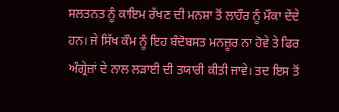ਸਲਤਨਤ ਨੂੰ ਕਾਇਮ ਰੱਖਣ ਦੀ ਮਨਸ਼ਾ ਤੋਂ ਲਾਹੌਰ ਨੂੰ ਮੌਕਾ ਦੇਂਦੇ ਹਨ। ਜੇ ਸਿੱਖ ਕੌਮ ਨੂੰ ਇਹ ਬੰਦੋਬਸਤ ਮਨਜ਼ੂਰ ਨਾ ਹੋਵੇ ਤੇ ਫਿਰ ਅੰਗ੍ਰੇਜ਼ਾਂ ਦੇ ਨਾਲ ਲੜਾਈ ਦੀ ਤਯਾਰੀ ਕੀਤੀ ਜਾਵੇ। ਤਦ ਇਸ ਤੋਂ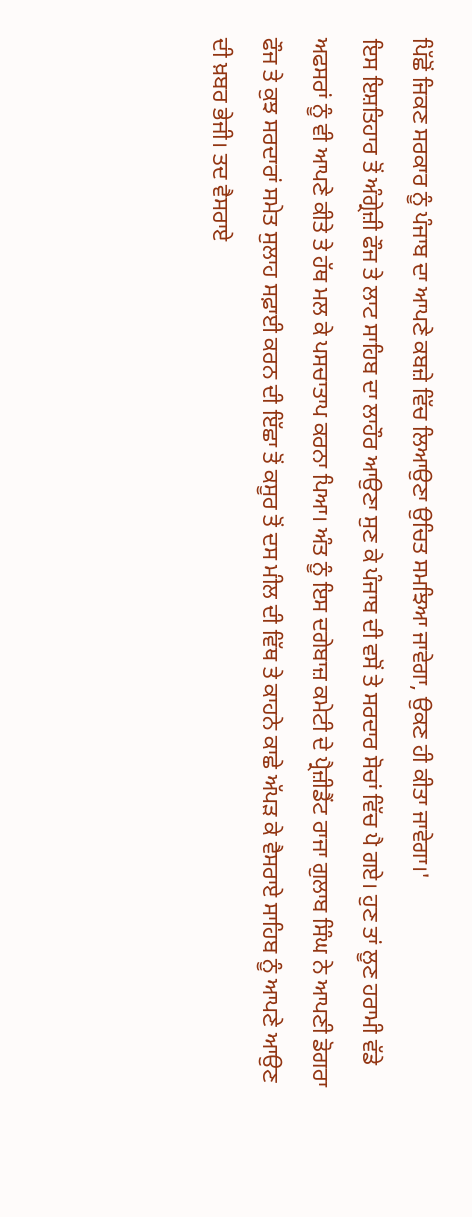ਪਿੱਛੋਂ ਜਿਕਣ ਸਰਕਾਰ ਨੂੰ ਪੰਜਾਬ ਦਾ ਆਪਣੇ ਕਬਜ਼ੇ ਵਿੱਚ ਲਿਆਉਣਾ ਉਚਿਤ ਸਮਝਿਆ ਜਾਵੇਗਾ, ਉਕਣ ਹੀ ਕੀਤਾ ਜਾਵੇਗਾ।'
ਇਸ ਇਸ਼ਤਿਹਾਰ ਤੋਂ ਅੰਗ੍ਰੇਜ਼ੀ ਫੌਜ ਤੇ ਲਾਟ ਸਾਹਿਬ ਦਾ ਲਾਹੌਰ ਆਉਣਾ ਸੁਣ ਕੇ ਪੰਜਾਬ ਦੀ ਵਸੋਂ ਤੇ ਸਰਦਾਰ ਸੋਚਾਂ ਵਿੱਚ ਪੈ ਗਏ। ਹੁਣ ਤਾਂ ਲੂਣ ਹਰਾਮੀ ਵੱਡੇ ਅਫਸਰਾਂ ਨੂੰ ਵੀ ਆਪਣੇ ਕੀਤੇ ਤੇ ਹੱਥ ਮਲ ਕੇ ਪਸਚਾਤਾਪ ਕਰਨਾ ਪਿਆ। ਅੰਤ ਨੂੰ ਇਸ ਦਗੇਬਾਜ਼ ਕਮੇਟੀ ਦੇ ਪ੍ਰੈਜ਼ੀਡੈਂਟ ਰਾਜਾ ਗੁਲਾਬ ਸਿੰਘ ਨੇ ਆਪਣੀ ਡੋਗਰਾ ਫੌਜ ਤੇ ਕੁਝ ਸਰਦਾਰਾਂ ਸਮੇਤ ਸੁਲਾਹ ਸਫ਼ਾਈ ਕਰਨ ਦੀ ਇੱਛਾ ਤੋਂ ਕਸੂਰ ਤੋਂ ਦਸ ਮੀਲ ਦੀ ਵਿੱਥ ਤੇ ਕਾਹਨੇ ਕਾਛੇ ਅੱਪੜ ਕੇ ਵੈਸਰਾਏ ਸਾਹਿਬ ਨੂੰ ਆਪਣੇ ਆਉਣ ਦੀ ਖ਼ਬਰ ਭੇਜੀ। ਤਦ ਵੈਸਰਾਏ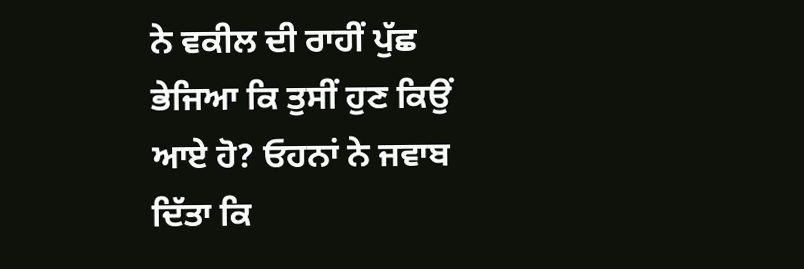ਨੇ ਵਕੀਲ ਦੀ ਰਾਹੀਂ ਪੁੱਛ ਭੇਜਿਆ ਕਿ ਤੁਸੀਂ ਹੁਣ ਕਿਉਂ ਆਏ ਹੋ? ਓਹਨਾਂ ਨੇ ਜਵਾਬ ਦਿੱਤਾ ਕਿ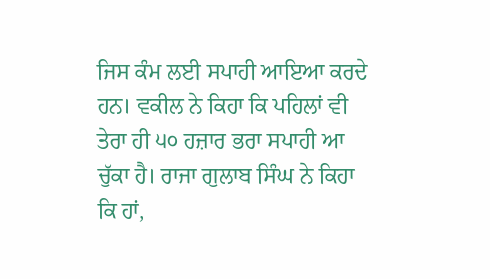ਜਿਸ ਕੰਮ ਲਈ ਸਪਾਹੀ ਆਇਆ ਕਰਦੇ ਹਨ। ਵਕੀਲ ਨੇ ਕਿਹਾ ਕਿ ਪਹਿਲਾਂ ਵੀ ਤੇਰਾ ਹੀ ੫੦ ਹਜ਼ਾਰ ਭਰਾ ਸਪਾਹੀ ਆ ਚੁੱਕਾ ਹੈ। ਰਾਜਾ ਗੁਲਾਬ ਸਿੰਘ ਨੇ ਕਿਹਾ ਕਿ ਹਾਂ,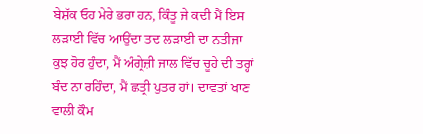ਬੇਸ਼ੱਕ ਓਹ ਮੇਰੇ ਭਰਾ ਹਨ, ਕਿੰਤੂ ਜੇ ਕਦੀ ਮੈਂ ਇਸ ਲੜਾਈ ਵਿੱਚ ਆਉਂਦਾ ਤਦ ਲੜਾਈ ਦਾ ਨਤੀਜਾ ਕੁਝ ਹੋਰ ਹੁੰਦਾ, ਮੈਂ ਅੰਗ੍ਰੇਜ਼ੀ ਜਾਲ ਵਿੱਚ ਚੂਹੇ ਦੀ ਤਰ੍ਹਾਂ ਬੰਦ ਨਾ ਰਹਿੰਦਾ, ਮੈਂ ਛਤ੍ਰੀ ਪੁਤਰ ਹਾਂ। ਦਾਵਤਾਂ ਖਾਣ ਵਾਲੀ ਕੌਮ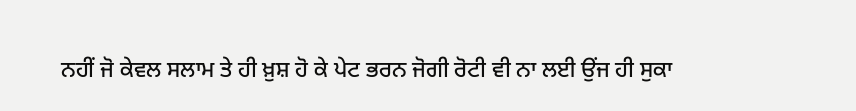ਨਹੀਂ ਜੋ ਕੇਵਲ ਸਲਾਮ ਤੇ ਹੀ ਖ਼ੁਸ਼ ਹੋ ਕੇ ਪੇਟ ਭਰਨ ਜੋਗੀ ਰੋਟੀ ਵੀ ਨਾ ਲਈ ਉਂਜ ਹੀ ਸੁਕਾ